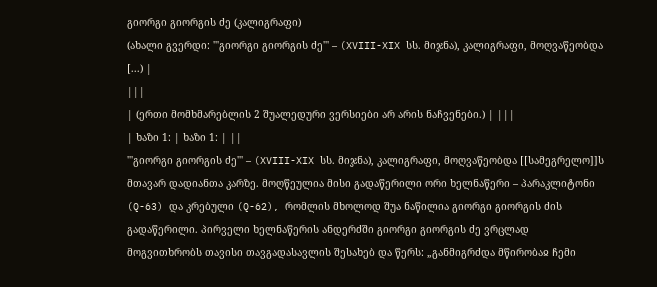გიორგი გიორგის ძე (კალიგრაფი)
(ახალი გვერდი: '''გიორგი გიორგის ძე''' – (XVIII-XIX სს. მიჯნა), კალიგრაფი, მოღვაწეობდა [...) |
|||
| (ერთი მომხმარებლის 2 შუალედური ვერსიები არ არის ნაჩვენები.) | |||
| ხაზი 1: | ხაზი 1: | ||
'''გიორგი გიორგის ძე''' – (XVIII-XIX სს. მიჯნა), კალიგრაფი, მოღვაწეობდა [[სამეგრელო]]ს მთავარ დადიანთა კარზე. მოღწეულია მისი გადაწერილი ორი ხელნაწერი – პარაკლიტონი (Q-63) და კრებული (Q-62), რომლის მხოლოდ შუა ნაწილია გიორგი გიორგის ძის გადაწერილი. პირველი ხელნაწერის ანდერძში გიორგი გიორგის ძე ვრცლად მოგვითხრობს თავისი თავგადასავლის შესახებ და წერს: „განმიგრძდა მწირობაჲ ჩემი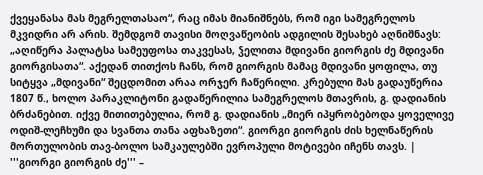ქვეყანასა მას მეგრელთასაო“, რაც იმას მიანიშნებს, რომ იგი სამეგრელოს მკვიდრი არ არის. შემდგომ თავისი მოღვაწეობის ადგილის შესახებ აღნიშნავს: „აღიწერა პალატსა სამეუფოსა თაკვესას, ჴელითა მდივანი გიორგის ძე მდივანი გიორგისათა“. აქედან თითქოს ჩანს, რომ გიორგის მამაც მდივანი ყოფილა, თუ სიტყვა „მდივანი“ შეცდომით არაა ორჯერ ჩაწერილი. კრებული მას გადაუწერია 1807 წ., ხოლო პარაკლიტონი გადაწერილია სამეგრელოს მთავრის, გ. დადიანის ბრძანებით. იქვე მითითებულია, რომ გ. დადიანის „მიერ იპყრობებოდა ყოველივე ოდიშ-ლეჩხუმი და სვანთა თანა აფხაზეთი“. გიორგი გიორგის ძის ხელნაწერის მორთულობის თავ-ბოლო სამკაულებში ევროპული მოტივები იჩენს თავს. | '''გიორგი გიორგის ძე''' –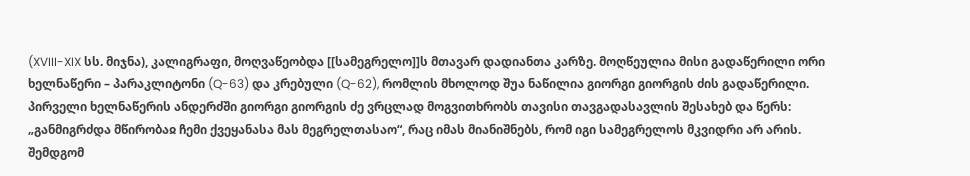(XVIII-XIX სს. მიჯნა), კალიგრაფი, მოღვაწეობდა [[სამეგრელო]]ს მთავარ დადიანთა კარზე. მოღწეულია მისი გადაწერილი ორი ხელნაწერი – პარაკლიტონი (Q-63) და კრებული (Q-62), რომლის მხოლოდ შუა ნაწილია გიორგი გიორგის ძის გადაწერილი. პირველი ხელნაწერის ანდერძში გიორგი გიორგის ძე ვრცლად მოგვითხრობს თავისი თავგადასავლის შესახებ და წერს: „განმიგრძდა მწირობაჲ ჩემი ქვეყანასა მას მეგრელთასაო“, რაც იმას მიანიშნებს, რომ იგი სამეგრელოს მკვიდრი არ არის. შემდგომ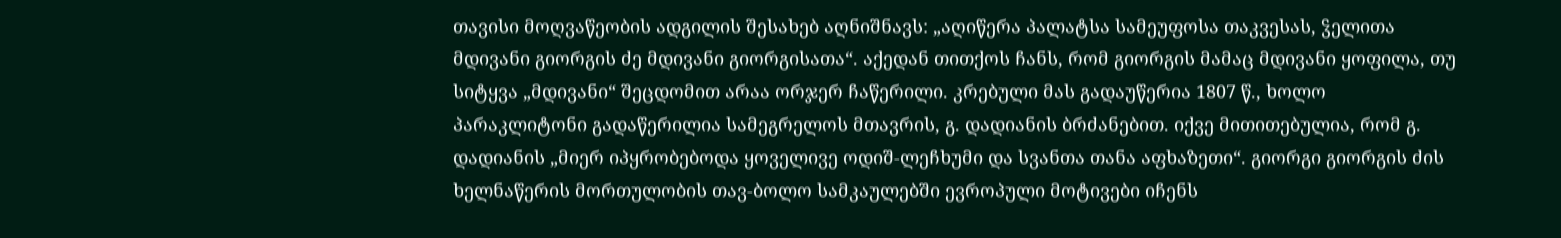თავისი მოღვაწეობის ადგილის შესახებ აღნიშნავს: „აღიწერა პალატსა სამეუფოსა თაკვესას, ჴელითა მდივანი გიორგის ძე მდივანი გიორგისათა“. აქედან თითქოს ჩანს, რომ გიორგის მამაც მდივანი ყოფილა, თუ სიტყვა „მდივანი“ შეცდომით არაა ორჯერ ჩაწერილი. კრებული მას გადაუწერია 1807 წ., ხოლო პარაკლიტონი გადაწერილია სამეგრელოს მთავრის, გ. დადიანის ბრძანებით. იქვე მითითებულია, რომ გ. დადიანის „მიერ იპყრობებოდა ყოველივე ოდიშ-ლეჩხუმი და სვანთა თანა აფხაზეთი“. გიორგი გიორგის ძის ხელნაწერის მორთულობის თავ-ბოლო სამკაულებში ევროპული მოტივები იჩენს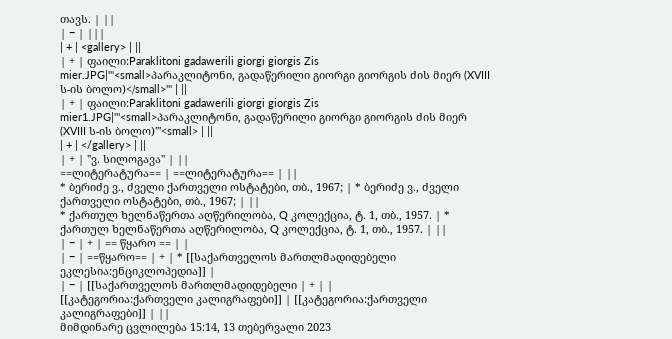თავს. | ||
| − | |||
| + | <gallery> | ||
| + | ფაილი:Paraklitoni gadawerili giorgi giorgis Zis mier.JPG|'''<small>პარაკლიტონი, გადაწერილი გიორგი გიორგის ძის მიერ (XVIII ს-ის ბოლო)</small>''' | ||
| + | ფაილი:Paraklitoni gadawerili giorgi giorgis Zis mier1.JPG|'''<small>პარაკლიტონი, გადაწერილი გიორგი გიორგის ძის მიერ (XVIII ს-ის ბოლო)'''<small> | ||
| + | </gallery> | ||
| + | ''ვ. სილოგავა'' | ||
==ლიტერატურა== | ==ლიტერატურა== | ||
* ბერიძე ვ., ძველი ქართველი ოსტატები, თბ., 1967; | * ბერიძე ვ., ძველი ქართველი ოსტატები, თბ., 1967; | ||
* ქართულ ხელნაწერთა აღწერილობა, Q კოლექცია, ტ. 1, თბ., 1957. | * ქართულ ხელნაწერთა აღწერილობა, Q კოლექცია, ტ. 1, თბ., 1957. | ||
| − | + | == წყარო == | |
| − | ==წყარო== | + | * [[საქართველოს მართლმადიდებელი ეკლესია:ენციკლოპედია]] |
| − | [[საქართველოს მართლმადიდებელი | + | |
[[კატეგორია:ქართველი კალიგრაფები]] | [[კატეგორია:ქართველი კალიგრაფები]] | ||
მიმდინარე ცვლილება 15:14, 13 თებერვალი 2023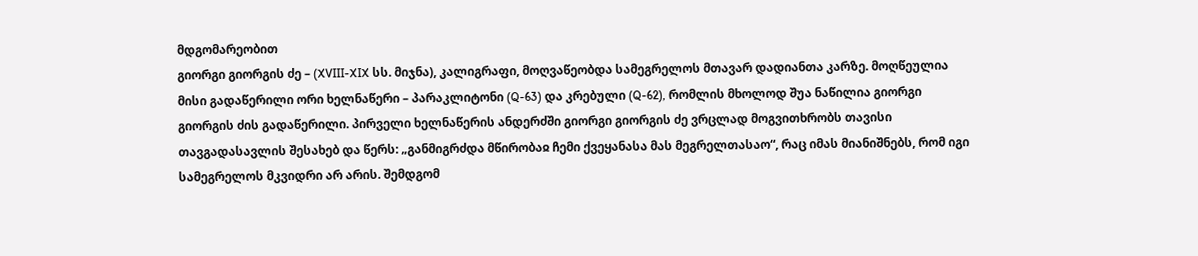მდგომარეობით
გიორგი გიორგის ძე – (XVIII-XIX სს. მიჯნა), კალიგრაფი, მოღვაწეობდა სამეგრელოს მთავარ დადიანთა კარზე. მოღწეულია მისი გადაწერილი ორი ხელნაწერი – პარაკლიტონი (Q-63) და კრებული (Q-62), რომლის მხოლოდ შუა ნაწილია გიორგი გიორგის ძის გადაწერილი. პირველი ხელნაწერის ანდერძში გიორგი გიორგის ძე ვრცლად მოგვითხრობს თავისი თავგადასავლის შესახებ და წერს: „განმიგრძდა მწირობაჲ ჩემი ქვეყანასა მას მეგრელთასაო“, რაც იმას მიანიშნებს, რომ იგი სამეგრელოს მკვიდრი არ არის. შემდგომ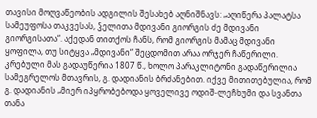თავისი მოღვაწეობის ადგილის შესახებ აღნიშნავს: „აღიწერა პალატსა სამეუფოსა თაკვესას, ჴელითა მდივანი გიორგის ძე მდივანი გიორგისათა“. აქედან თითქოს ჩანს, რომ გიორგის მამაც მდივანი ყოფილა, თუ სიტყვა „მდივანი“ შეცდომით არაა ორჯერ ჩაწერილი. კრებული მას გადაუწერია 1807 წ., ხოლო პარაკლიტონი გადაწერილია სამეგრელოს მთავრის, გ. დადიანის ბრძანებით. იქვე მითითებულია, რომ გ. დადიანის „მიერ იპყრობებოდა ყოველივე ოდიშ-ლეჩხუმი და სვანთა თანა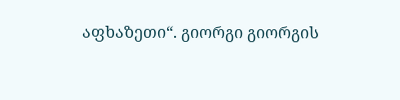აფხაზეთი“. გიორგი გიორგის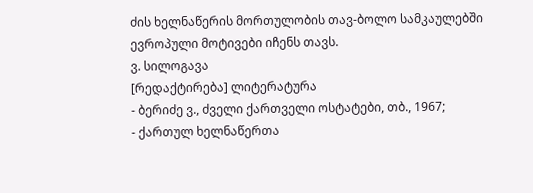ძის ხელნაწერის მორთულობის თავ-ბოლო სამკაულებში ევროპული მოტივები იჩენს თავს.
ვ. სილოგავა
[რედაქტირება] ლიტერატურა
- ბერიძე ვ., ძველი ქართველი ოსტატები, თბ., 1967;
- ქართულ ხელნაწერთა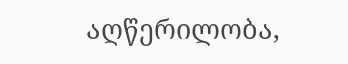აღწერილობა,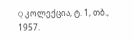Q კოლექცია, ტ. 1, თბ., 1957.